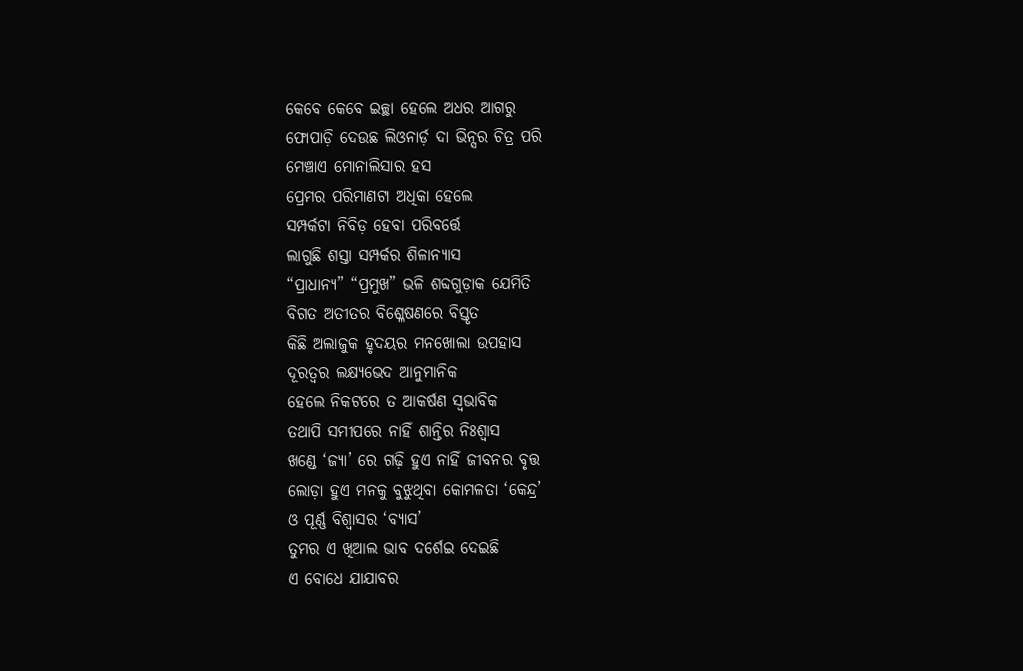କେବେ କେବେ ଇଚ୍ଛା ହେଲେ ଅଧର ଆଗରୁ
ଫୋପାଡ଼ି ଦେଉଛ ଲିଓନାର୍ଡ଼ ଦା ଭିନ୍ସର ଚିତ୍ର ପରି
ମେଞ୍ଚାଏ ମୋନାଲିସାର ହସ
ପ୍ରେମର ପରିମାଣଟା ଅଧିକା ହେଲେ
ସମ୍ପର୍କଟା ନିବିଡ଼ ହେବା ପରିବର୍ତ୍ତେ
ଲାଗୁଛି ଶସ୍ତା ସମ୍ପର୍କର ଶିଳାନ୍ୟାସ
“ପ୍ରାଧାନ୍ୟ” “ପ୍ରମୁଖ” ଭଳି ଶବ୍ଦଗୁଡ଼ାକ ଯେମିତି
ବିଗତ ଅତୀତର ବିଶ୍ଳେଷଣରେ ବିସ୍ତୃତ
କିଛି ଅଲାଜୁକ ହୃଦୟର ମନଖୋଲା ଉପହାସ
ଦୂରତ୍ୱର ଲକ୍ଷ୍ୟଭେଦ ଆନୁମାନିକ
ହେଲେ ନିକଟରେ ତ ଆକର୍ଷଣ ସ୍ୱଭାବିକ
ତଥାପି ସମୀପରେ ନାହିଁ ଶାନ୍ତିର ନିଃଶ୍ୱାସ
ଖଣ୍ଡେ ‘ଜ୍ୟା’ ରେ ଗଢ଼ି ହୁଏ ନାହିଁ ଜୀବନର ବୃତ୍ତ
ଲୋଡ଼ା ହୁଏ ମନକୁ ବୁଝୁଥିବା କୋମଳତା ‘କେନ୍ଦ୍ର’
ଓ ପୂର୍ଣ୍ଣ ବିଶ୍ୱାସର ‘ବ୍ୟାସ’
ତୁମର ଏ ଖିଆଲ ଭାବ ଦର୍ଶେଇ ଦେଇଛି
ଏ ବୋଧେ ଯାଯାବର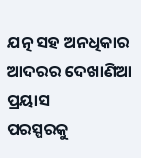ଯତ୍ନ ସହ ଅନଧିକାର
ଆଦରର ଦେଖାଣିଆ ପ୍ରୟାସ
ପରସ୍ପରକୁ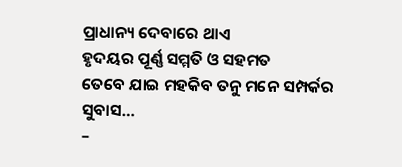ପ୍ରାଧାନ୍ୟ ଦେବାରେ ଥାଏ
ହୃଦୟର ପୂର୍ଣ୍ଣ ସମ୍ମତି ଓ ସହମତ
ତେବେ ଯାଇ ମହକିବ ତନୁ ମନେ ସମ୍ପର୍କର ସୁବାସ…
–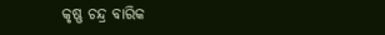କୃଷ୍ଣ ଚନ୍ଦ୍ର ବାରିକ